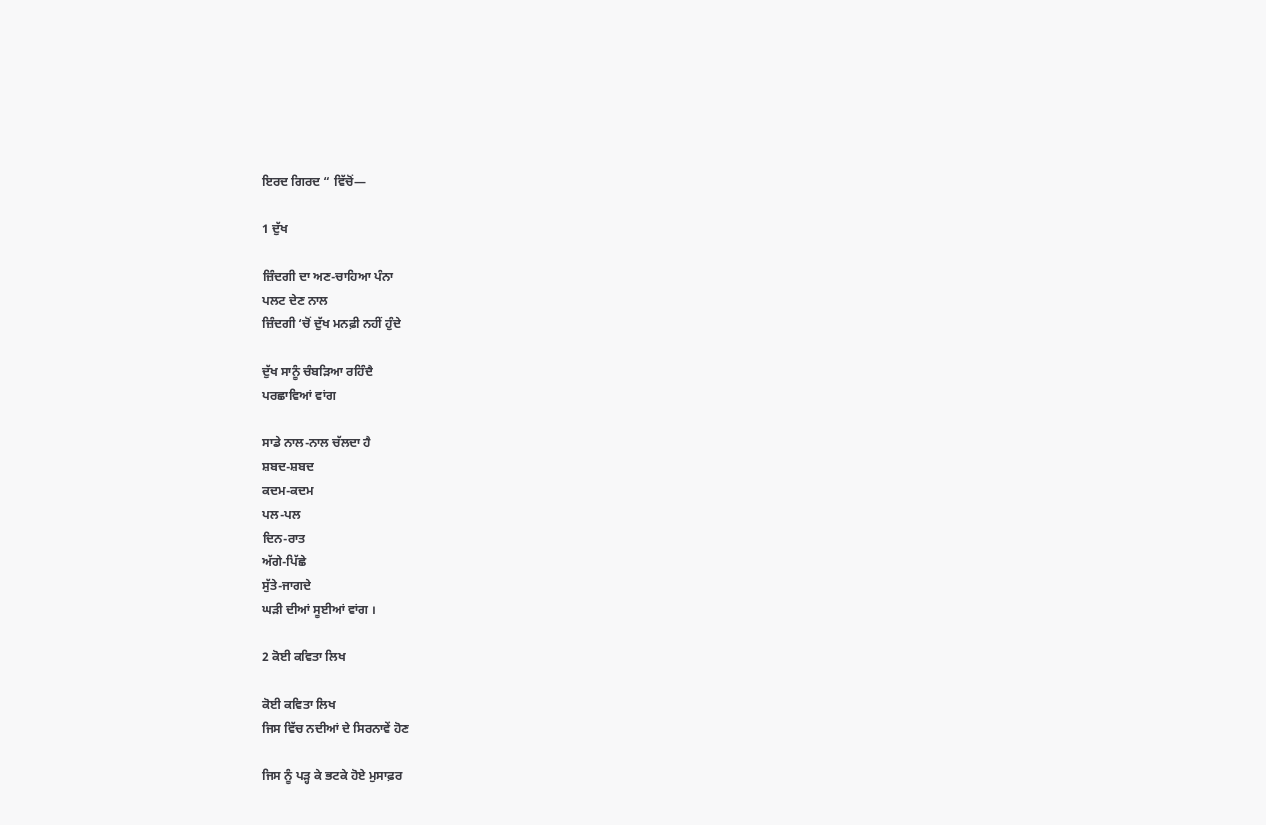ਇਰਦ ਗਿਰਦ “ ਵਿੱਚੋਂ—

1 ਦੁੱਖ

ਜ਼ਿੰਦਗੀ ਦਾ ਅਣ-ਚਾਹਿਆ ਪੰਨਾ
ਪਲਟ ਦੇਣ ਨਾਲ
ਜ਼ਿੰਦਗੀ ‘ਚੋਂ ਦੁੱਖ ਮਨਫ਼ੀ ਨਹੀਂ ਹੁੰਦੇ

ਦੁੱਖ ਸਾਨੂੰ ਚੰਬੜਿਆ ਰਹਿੰਦੈ
ਪਰਛਾਵਿਆਂ ਵਾਂਗ

ਸਾਡੇ ਨਾਲ-ਨਾਲ ਚੱਲਦਾ ਹੈ
ਸ਼ਬਦ-ਸ਼ਬਦ
ਕਦਮ-ਕਦਮ
ਪਲ-ਪਲ
ਦਿਨ-ਰਾਤ
ਅੱਗੇ-ਪਿੱਛੇ
ਸੁੱਤੇ-ਜਾਗਦੇ
ਘੜੀ ਦੀਆਂ ਸੂਈਆਂ ਵਾਂਗ ।

2 ਕੋਈ ਕਵਿਤਾ ਲਿਖ

ਕੋਈ ਕਵਿਤਾ ਲਿਖ
ਜਿਸ ਵਿੱਚ ਨਦੀਆਂ ਦੇ ਸਿਰਨਾਵੇਂ ਹੋਣ

ਜਿਸ ਨੂੰ ਪੜ੍ਹ ਕੇ ਭਟਕੇ ਹੋਏ ਮੁਸਾਫ਼ਰ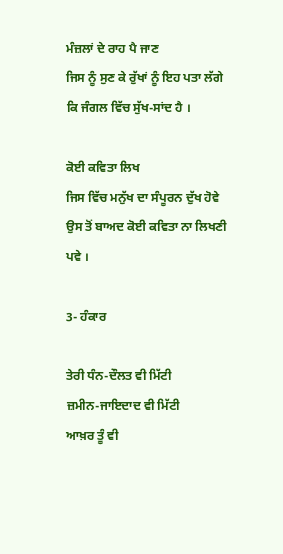ਮੰਜ਼ਲਾਂ ਦੇ ਰਾਹ ਪੈ ਜਾਣ
ਜਿਸ ਨੂੰ ਸੁਣ ਕੇ ਰੁੱਖਾਂ ਨੂੰ ਇਹ ਪਤਾ ਲੱਗੇ
ਕਿ ਜੰਗਲ ਵਿੱਚ ਸੁੱਖ-ਸਾਂਦ ਹੈ ।

ਕੋਈ ਕਵਿਤਾ ਲਿਖ
ਜਿਸ ਵਿੱਚ ਮਨੁੱਖ ਦਾ ਸੰਪੂਰਨ ਦੁੱਖ ਹੋਵੇ
ਉਸ ਤੋਂ ਬਾਅਦ ਕੋਈ ਕਵਿਤਾ ਨਾ ਲਿਖਣੀ ਪਵੇ ।

3- ਹੰਕਾਰ

ਤੇਰੀ ਧੰਨ-ਦੌਲਤ ਵੀ ਮਿੱਟੀ
ਜ਼ਮੀਨ-ਜਾਇਦਾਦ ਵੀ ਮਿੱਟੀ
ਆਖ਼ਰ ਤੂੰ ਵੀ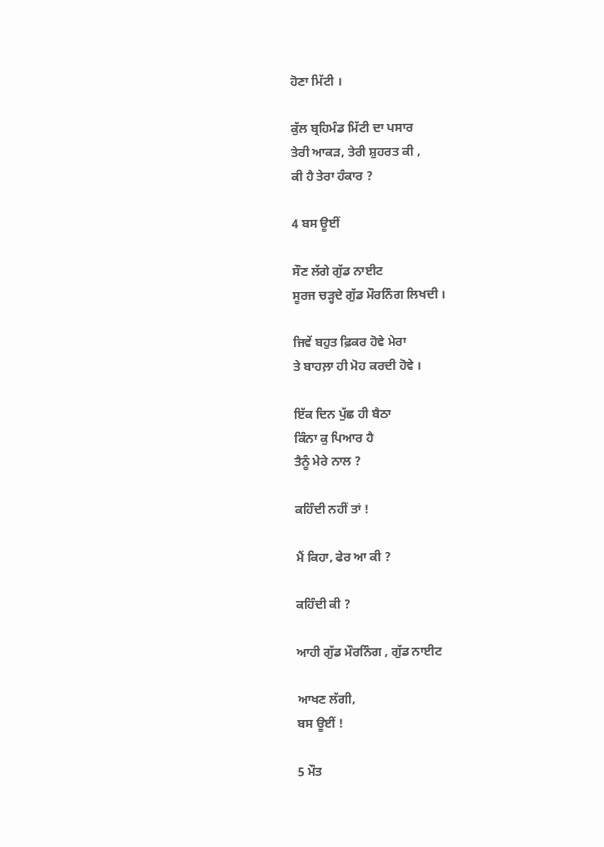ਹੋਣਾ ਮਿੱਟੀ ।

ਕੁੱਲ ਬ੍ਰਹਿਮੰਡ ਮਿੱਟੀ ਦਾ ਪਸਾਰ
ਤੇਰੀ ਆਕੜ, ਤੇਰੀ ਸ਼ੁਹਰਤ ਕੀ ,
ਕੀ ਹੈ ਤੇਰਾ ਹੰਕਾਰ ?

4 ਬਸ ਊਈਂ

ਸੌਣ ਲੱਗੇ ਗੁੱਡ ਨਾਈਟ
ਸੂਰਜ ਚੜ੍ਹਦੇ ਗੁੱਡ ਮੌਰਨਿੰਗ ਲਿਖਦੀ ।

ਜਿਵੇਂ ਬਹੁਤ ਫ਼ਿਕਰ ਹੋਵੇ ਮੇਰਾ
ਤੇ ਬਾਹਲ਼ਾ ਹੀ ਮੋਹ ਕਰਦੀ ਹੋਵੇ ।

ਇੱਕ ਦਿਨ ਪੁੱਛ ਹੀ ਬੈਠਾ
ਕਿੰਨਾ ਕੁ ਪਿਆਰ ਹੈ
ਤੈਨੂੰ ਮੇਰੇ ਨਾਲ ?

ਕਹਿੰਦੀ ਨਹੀਂ ਤਾਂ !

ਮੈਂ ਕਿਹਾ, ਫੇਰ ਆ ਕੀ ?

ਕਹਿੰਦੀ ਕੀ ?

ਆਹੀ ਗੁੱਡ ਮੌਰਨਿੰਗ , ਗੁੱਡ ਨਾਈਟ

ਆਖਣ ਲੱਗੀ,
ਬਸ ਊਈਂ !

5 ਮੌਤ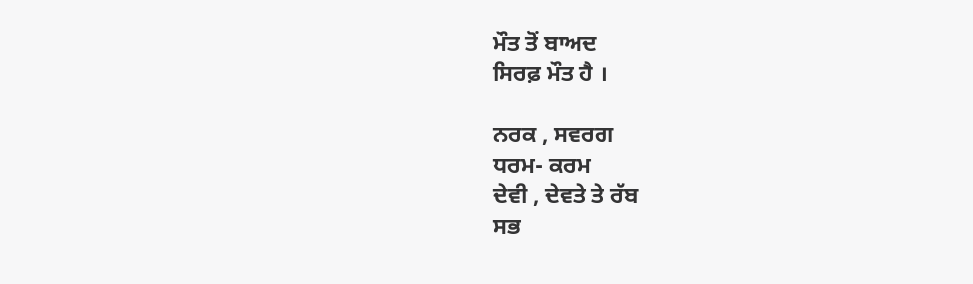ਮੌਤ ਤੋਂ ਬਾਅਦ
ਸਿਰਫ਼ ਮੌਤ ਹੈ ।

ਨਰਕ , ਸਵਰਗ
ਧਰਮ- ਕਰਮ
ਦੇਵੀ , ਦੇਵਤੇ ਤੇ ਰੱਬ
ਸਭ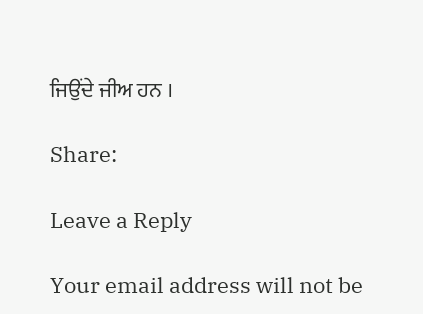ਜਿਉਂਦੇ ਜੀਅ ਹਨ ।

Share:

Leave a Reply

Your email address will not be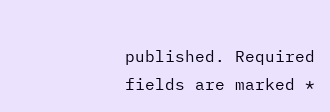published. Required fields are marked *